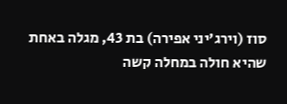סוז (וירג'יני אפירה) בת 43, מגלה באחת שהיא חולה במחלה קשה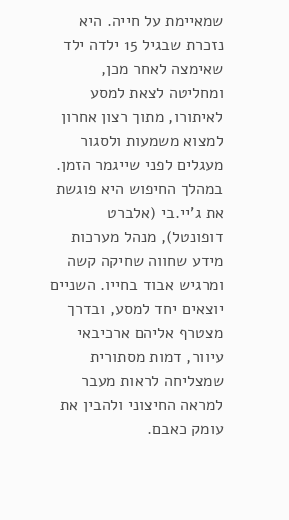שמאיימת על חייה. היא נזכרת שבגיל 15 ילדה ילד שאימצה לאחר מכן, ומחליטה לצאת למסע לאיתורו, מתוך רצון אחרון למצוא משמעות ולסגור מעגלים לפני שייגמר הזמן. במהלך החיפוש היא פוגשת את ג'יי.בי (אלברט דופונטל), מנהל מערכות מידע שחווה שחיקה קשה ומרגיש אבוד בחייו. השניים יוצאים יחד למסע, ובדרך מצטרף אליהם ארכיבאי עיוור, דמות מסתורית שמצליחה לראות מעבר למראה החיצוני ולהבין את עומק כאבם.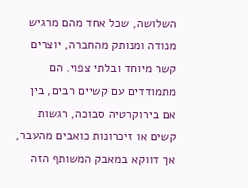השלושה, שכל אחד מהם מרגיש מנודה ומנותק מהחברה, יוצרים קשר מיוחד ובלתי צפוי. הם מתמודדים עם קשיים רבים, בין אם בירוקרטיה סבוכה, רגשות קשים או זיכרונות כואבים מהעבר, אך דווקא במאבק המשותף הזה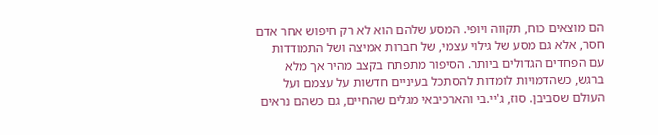הם מוצאים כוח, תקווה ויופי. המסע שלהם הוא לא רק חיפוש אחר אדם חסר, אלא גם מסע של גילוי עצמי, של חברות אמיצה ושל התמודדות עם הפחדים הגדולים ביותר. הסיפור מתפתח בקצב מהיר אך מלא ברגש, כשהדמויות לומדות להסתכל בעיניים חדשות על עצמם ועל העולם שסביבן. סוז, ג'יי.בי והארכיבאי מגלים שהחיים, גם כשהם נראים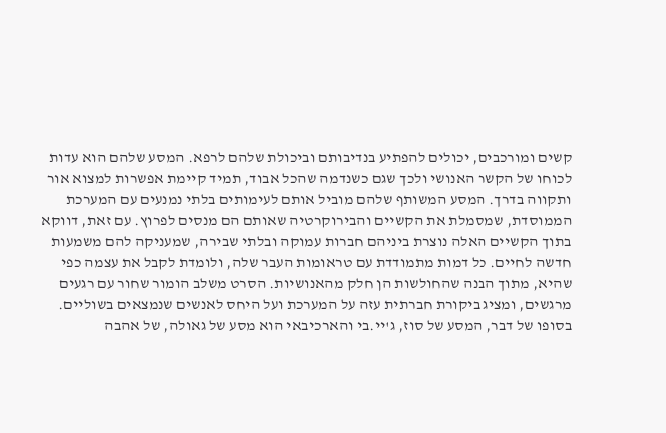קשים ומורכבים, יכולים להפתיע בנדיבותם וביכולת שלהם לרפא. המסע שלהם הוא עדות לכוחו של הקשר האנושי ולכך שגם כשנדמה שהכל אבוד, תמיד קיימת אפשרות למצוא אור ותקווה בדרך. המסע המשותף שלהם מוביל אותם לעימותים בלתי נמנעים עם המערכת הממוסדת, שמסמלת את הקשיים והבירוקרטיה שאותם הם מנסים לפרוץ. עם זאת, דווקא בתוך הקשיים האלה נוצרת ביניהם חברות עמוקה ובלתי שבירה, שמעניקה להם משמעות חדשה לחיים. כל דמות מתמודדת עם טראומות העבר שלה, ולומדת לקבל את עצמה כפי שהיא, מתוך הבנה שהחולשות הן חלק מהאנושיות. הסרט משלב הומור שחור עם רגעים מרגשים, ומציג ביקורת חברתית עזה על המערכת ועל היחס לאנשים שנמצאים בשוליים. בסופו של דבר, המסע של סוז, ג'יי.בי והארכיבאי הוא מסע של גאולה, של אהבה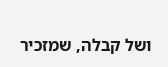ושל קבלה, שמזכיר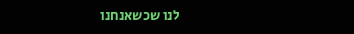לנו שכשאנחנו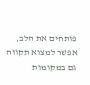פותחים את הלב, אפשר למצוא תקווה גם במקומות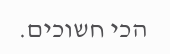הכי חשוכים.